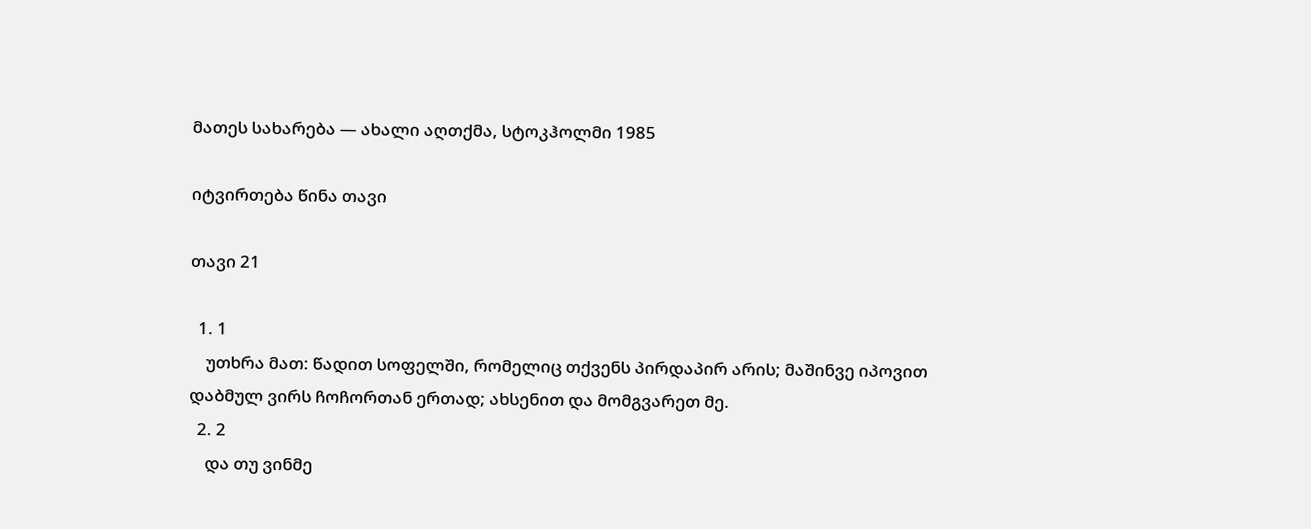მათეს სახარება — ახალი აღთქმა, სტოკჰოლმი 1985

იტვირთება წინა თავი

თავი 21

  1. 1
    უთხრა მათ: წადით სოფელში, რომელიც თქვენს პირდაპირ არის; მაშინვე იპოვით დაბმულ ვირს ჩოჩორთან ერთად; ახსენით და მომგვარეთ მე.
  2. 2
    და თუ ვინმე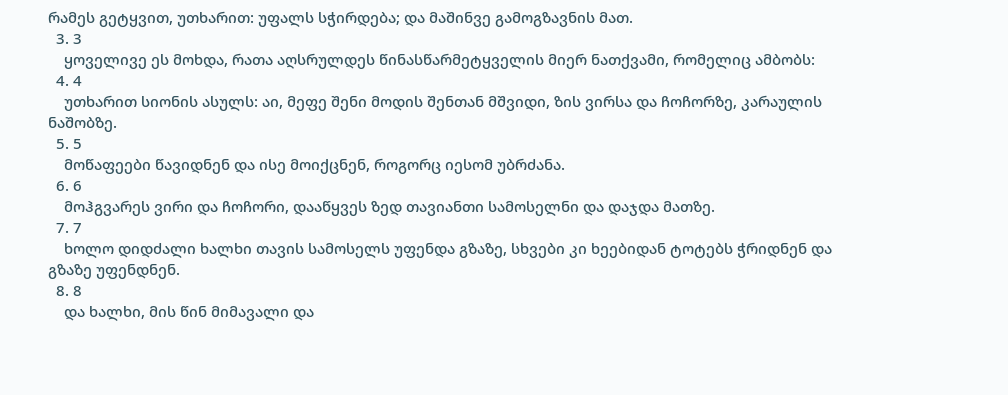რამეს გეტყვით, უთხარით: უფალს სჭირდება; და მაშინვე გამოგზავნის მათ.
  3. 3
    ყოველივე ეს მოხდა, რათა აღსრულდეს წინასწარმეტყველის მიერ ნათქვამი, რომელიც ამბობს:
  4. 4
    უთხარით სიონის ასულს: აი, მეფე შენი მოდის შენთან მშვიდი, ზის ვირსა და ჩოჩორზე, კარაულის ნაშობზე.
  5. 5
    მოწაფეები წავიდნენ და ისე მოიქცნენ, როგორც იესომ უბრძანა.
  6. 6
    მოჰგვარეს ვირი და ჩოჩორი, დააწყვეს ზედ თავიანთი სამოსელნი და დაჯდა მათზე.
  7. 7
    ხოლო დიდძალი ხალხი თავის სამოსელს უფენდა გზაზე, სხვები კი ხეებიდან ტოტებს ჭრიდნენ და გზაზე უფენდნენ.
  8. 8
    და ხალხი, მის წინ მიმავალი და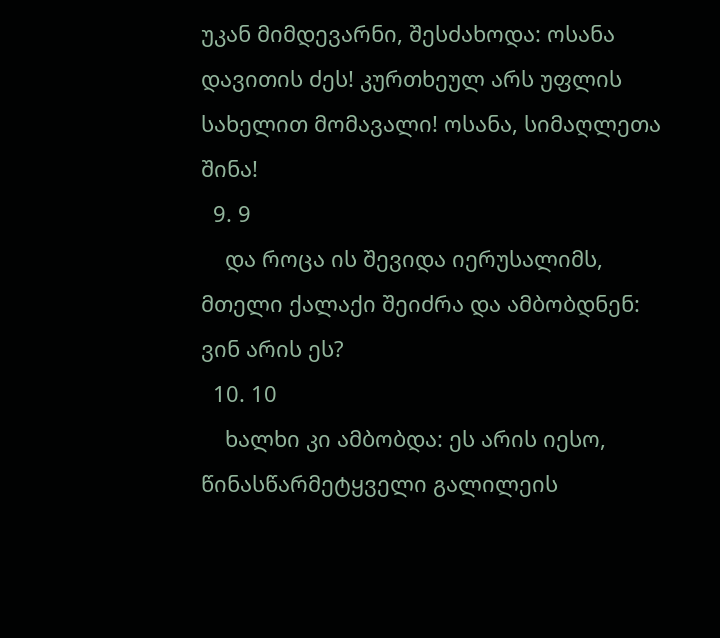უკან მიმდევარნი, შესძახოდა: ოსანა დავითის ძეს! კურთხეულ არს უფლის სახელით მომავალი! ოსანა, სიმაღლეთა შინა!
  9. 9
    და როცა ის შევიდა იერუსალიმს, მთელი ქალაქი შეიძრა და ამბობდნენ: ვინ არის ეს?
  10. 10
    ხალხი კი ამბობდა: ეს არის იესო, წინასწარმეტყველი გალილეის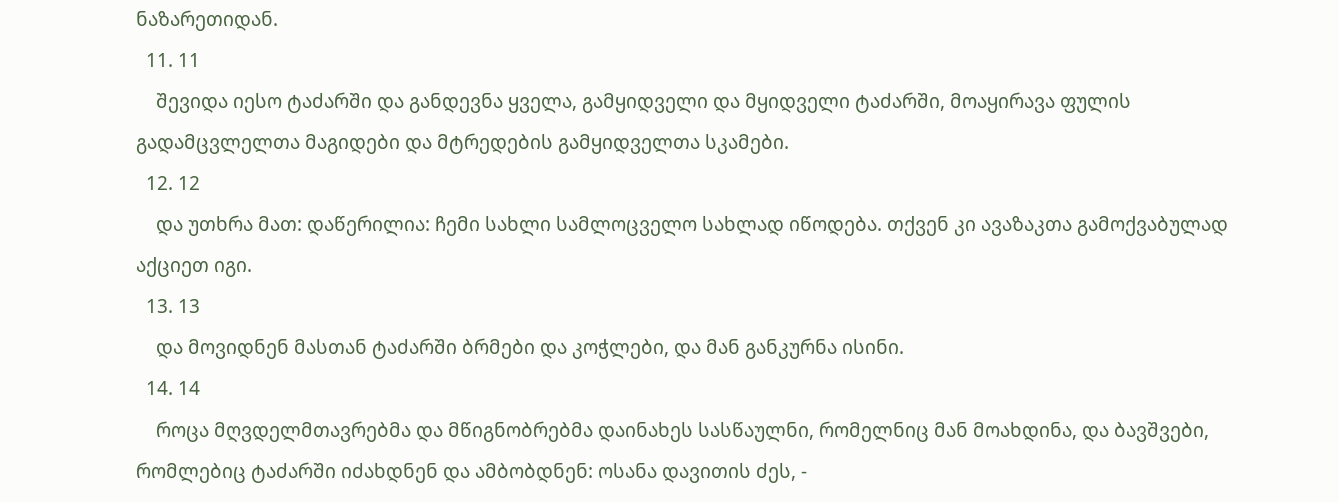ნაზარეთიდან.
  11. 11
    შევიდა იესო ტაძარში და განდევნა ყველა, გამყიდველი და მყიდველი ტაძარში, მოაყირავა ფულის გადამცვლელთა მაგიდები და მტრედების გამყიდველთა სკამები.
  12. 12
    და უთხრა მათ: დაწერილია: ჩემი სახლი სამლოცველო სახლად იწოდება. თქვენ კი ავაზაკთა გამოქვაბულად აქციეთ იგი.
  13. 13
    და მოვიდნენ მასთან ტაძარში ბრმები და კოჭლები, და მან განკურნა ისინი.
  14. 14
    როცა მღვდელმთავრებმა და მწიგნობრებმა დაინახეს სასწაულნი, რომელნიც მან მოახდინა, და ბავშვები, რომლებიც ტაძარში იძახდნენ და ამბობდნენ: ოსანა დავითის ძეს, -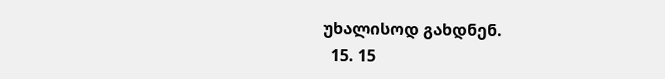უხალისოდ გახდნენ.
  15. 15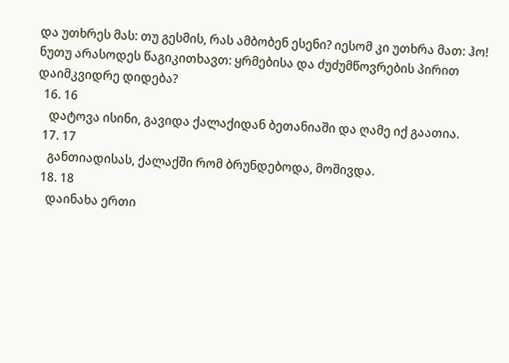და უთხრეს მას: თუ გესმის, რას ამბობენ ესენი? იესომ კი უთხრა მათ: ჰო! ნუთუ არასოდეს წაგიკითხავთ: ყრმებისა და ძუძუმწოვრების პირით დაიმკვიდრე დიდება?
  16. 16
    დატოვა ისინი, გავიდა ქალაქიდან ბეთანიაში და ღამე იქ გაათია.
  17. 17
    განთიადისას, ქალაქში რომ ბრუნდებოდა, მოშივდა.
  18. 18
    დაინახა ერთი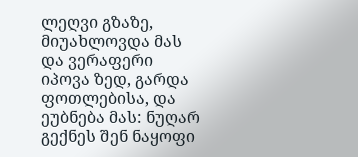ლეღვი გზაზე, მიუახლოვდა მას და ვერაფერი იპოვა ზედ, გარდა ფოთლებისა, და ეუბნება მას: ნუღარ გექნეს შენ ნაყოფი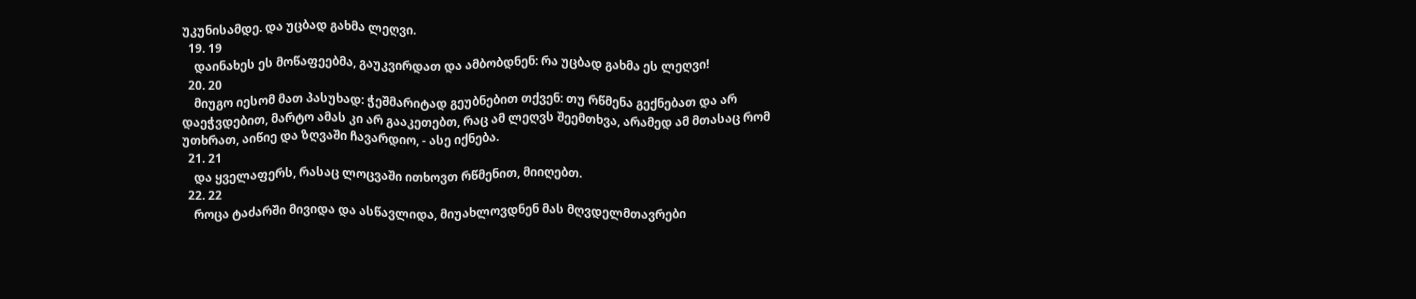უკუნისამდე. და უცბად გახმა ლეღვი.
  19. 19
    დაინახეს ეს მოწაფეებმა, გაუკვირდათ და ამბობდნენ: რა უცბად გახმა ეს ლეღვი!
  20. 20
    მიუგო იესომ მათ პასუხად: ჭეშმარიტად გეუბნებით თქვენ: თუ რწმენა გექნებათ და არ დაეჭვდებით, მარტო ამას კი არ გააკეთებთ, რაც ამ ლეღვს შეემთხვა, არამედ ამ მთასაც რომ უთხრათ, აიწიე და ზღვაში ჩავარდიო, - ასე იქნება.
  21. 21
    და ყველაფერს, რასაც ლოცვაში ითხოვთ რწმენით, მიიღებთ.
  22. 22
    როცა ტაძარში მივიდა და ასწავლიდა, მიუახლოვდნენ მას მღვდელმთავრები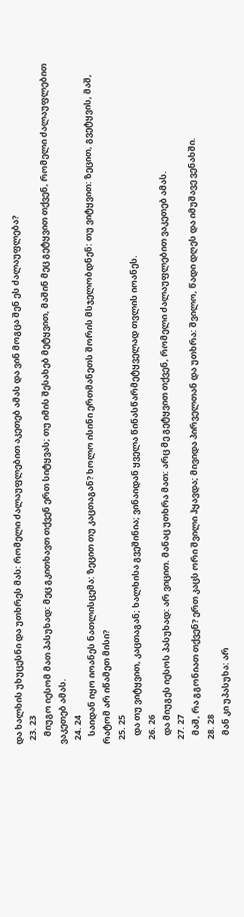და ხალხის უხუცესნი და უთხრეს მას: რომელი ძალაუფლებით აკეთებ ამას და ვინ მოგცა შენ ეს ძალაუფლება?
  23. 23
    მიუგო იესომ მათ პასუხად: მეც გკითხავთ თქვენ ერთ სიტყვას; თუ იმის შესახებ მეტყვით, მაშინ მეც გეტყვით თქვენ, რომელი ძალაუფლებით ვაკეთებ ამას.
  24. 24
    საიდან იყო იოანეს ნათლისცემა: ზეცით თუ კაცთაგან? ხოლო ისინი ერთმანეთს შორის მსჯელობდნენ: თუ ვიტყვით: ზეცით, გვეტყვის, მაშ, რატომ არ იწამეთ მისი?
  25. 25
    და თუ ვიტყვით, კაცთაგან; ხალხისა გვეშინია; ვინაიდან ყველა წინასწარმეტყველად თვლის იოანეს.
  26. 26
    და მიუგეს იესოს პასუხად: არ ვიცით. მანაც უთხრა მათ: არც მე გეტყვით თქვენ, რომელი ძალაუფლებით ვაკეთებ ამას.
  27. 27
    მაშ, რა გგონიათ თქვენ? ერთ კაცს ორი შვილი ჰყავდა; მივიდა პირველთან და უთხრა: შვილო, წადი დღეს და იმუშავე ვენახში.
  28. 28
    მან კი უპასუხა: არ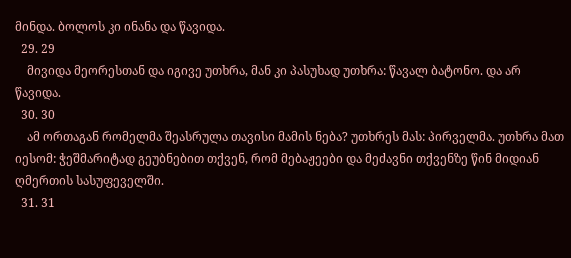მინდა. ბოლოს კი ინანა და წავიდა.
  29. 29
    მივიდა მეორესთან და იგივე უთხრა, მან კი პასუხად უთხრა: წავალ ბატონო. და არ წავიდა.
  30. 30
    ამ ორთაგან რომელმა შეასრულა თავისი მამის ნება? უთხრეს მას: პირველმა. უთხრა მათ იესომ: ჭეშმარიტად გეუბნებით თქვენ, რომ მებაჟეები და მეძავნი თქვენზე წინ მიდიან ღმერთის სასუფეველში.
  31. 31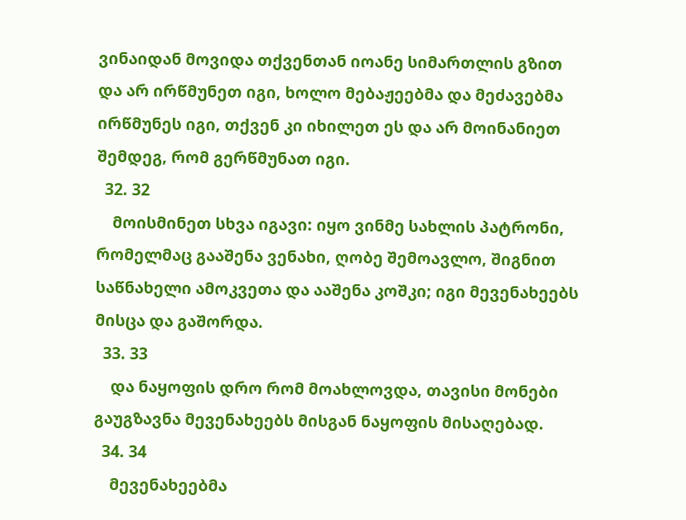ვინაიდან მოვიდა თქვენთან იოანე სიმართლის გზით და არ ირწმუნეთ იგი, ხოლო მებაჟეებმა და მეძავებმა ირწმუნეს იგი, თქვენ კი იხილეთ ეს და არ მოინანიეთ შემდეგ, რომ გერწმუნათ იგი.
  32. 32
    მოისმინეთ სხვა იგავი: იყო ვინმე სახლის პატრონი, რომელმაც გააშენა ვენახი, ღობე შემოავლო, შიგნით საწნახელი ამოკვეთა და ააშენა კოშკი; იგი მევენახეებს მისცა და გაშორდა.
  33. 33
    და ნაყოფის დრო რომ მოახლოვდა, თავისი მონები გაუგზავნა მევენახეებს მისგან ნაყოფის მისაღებად.
  34. 34
    მევენახეებმა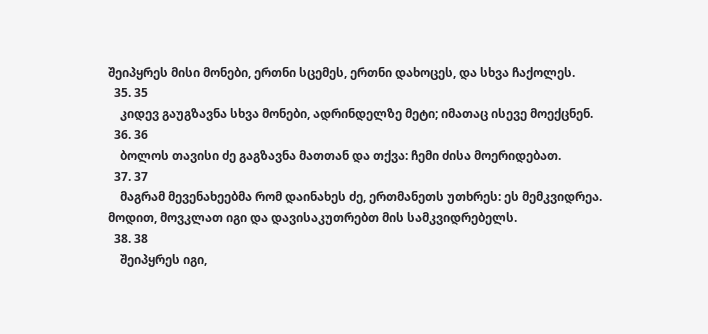შეიპყრეს მისი მონები, ერთნი სცემეს, ერთნი დახოცეს, და სხვა ჩაქოლეს.
  35. 35
    კიდევ გაუგზავნა სხვა მონები, ადრინდელზე მეტი; იმათაც ისევე მოექცნენ.
  36. 36
    ბოლოს თავისი ძე გაგზავნა მათთან და თქვა: ჩემი ძისა მოერიდებათ.
  37. 37
    მაგრამ მევენახეებმა რომ დაინახეს ძე, ერთმანეთს უთხრეს: ეს მემკვიდრეა. მოდით, მოვკლათ იგი და დავისაკუთრებთ მის სამკვიდრებელს.
  38. 38
    შეიპყრეს იგი,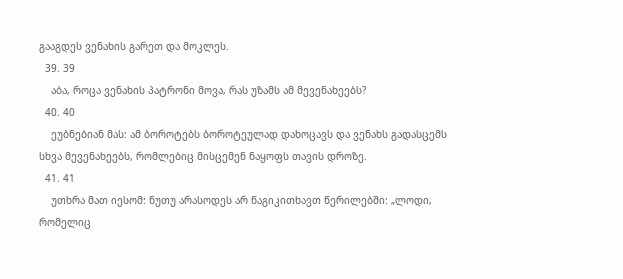გააგდეს ვენახის გარეთ და მოკლეს.
  39. 39
    აბა, როცა ვენახის პატრონი მოვა, რას უზამს ამ მევენახეებს?
  40. 40
    ეუბნებიან მას: ამ ბოროტებს ბოროტეულად დახოცავს და ვენახს გადასცემს სხვა მევენახეებს, რომლებიც მისცემენ ნაყოფს თავის დროზე.
  41. 41
    უთხრა მათ იესომ: ნუთუ არასოდეს არ წაგიკითხავთ წერილებში: „ლოდი, რომელიც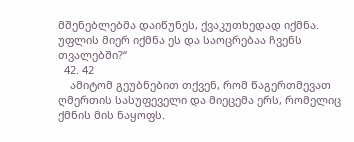მშენებლებმა დაიწუნეს, ქვაკუთხედად იქმნა. უფლის მიერ იქმნა ეს და საოცრებაა ჩვენს თვალებში?“
  42. 42
    ამიტომ გეუბნებით თქვენ, რომ წაგერთმევათ ღმერთის სასუფეველი და მიეცემა ერს, რომელიც ქმნის მის ნაყოფს.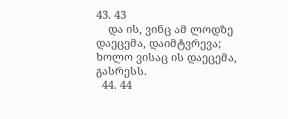43. 43
    და ის, ვინც ამ ლოდზე დაეცემა, დაიმტვრევა; ხოლო ვისაც ის დაეცემა, გასრესს.
  44. 44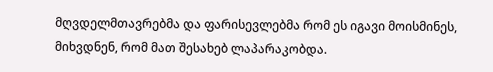მღვდელმთავრებმა და ფარისევლებმა რომ ეს იგავი მოისმინეს, მიხვდნენ, რომ მათ შესახებ ლაპარაკობდა.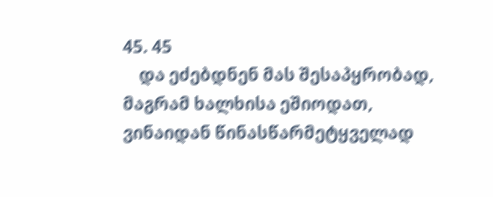45. 45
    და ეძებდნენ მას შესაპყრობად, მაგრამ ხალხისა ეშიოდათ, ვინაიდან წინასწარმეტყველად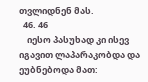თვლიდნენ მას.
  46. 46
    იესო პასუხად კი ისევ იგავით ლაპარაკობდა და ეუბნებოდა მათ: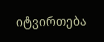იტვირთება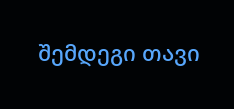შემდეგი თავი